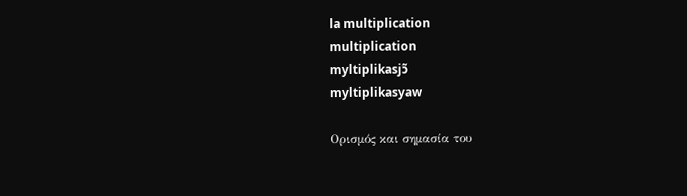la multiplication
multiplication
myltiplikasjɔ̃
myltiplikasyaw

Ορισμός και σημασία του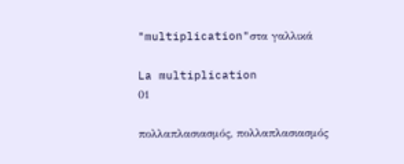"multiplication"στα γαλλικά

La multiplication
01

πολλαπλασιασμός, πολλαπλασιασμός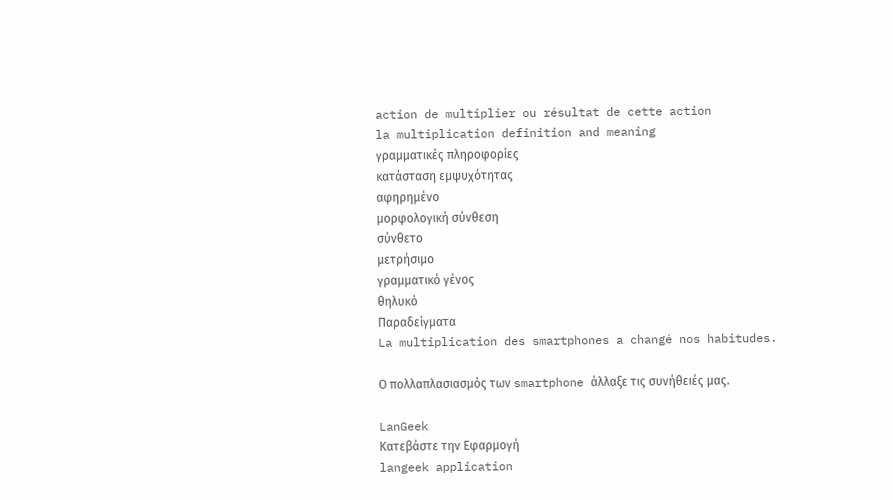action de multiplier ou résultat de cette action
la multiplication definition and meaning
γραμματικές πληροφορίες
κατάσταση εμψυχότητας
αφηρημένο
μορφολογική σύνθεση
σύνθετο
μετρήσιμο
γραμματικό γένος
θηλυκό
Παραδείγματα
La multiplication des smartphones a changé nos habitudes.

Ο πολλαπλασιασμός των smartphone άλλαξε τις συνήθειές μας.

LanGeek
Κατεβάστε την Εφαρμογή
langeek application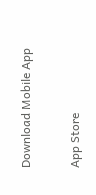Download Mobile App

App Store